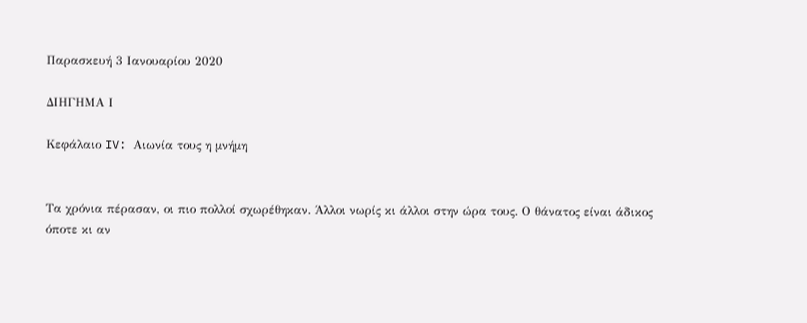Παρασκευή 3 Ιανουαρίου 2020

ΔΙΗΓΗΜΑ Ι

Κεφάλαιο IV: Αιωνία τους η μνήμη


Τα χρόνια πέρασαν, οι πιο πολλοί σχωρέθηκαν. Άλλοι νωρίς κι άλλοι στην ώρα τους. Ο θάνατος είναι άδικος όποτε κι αν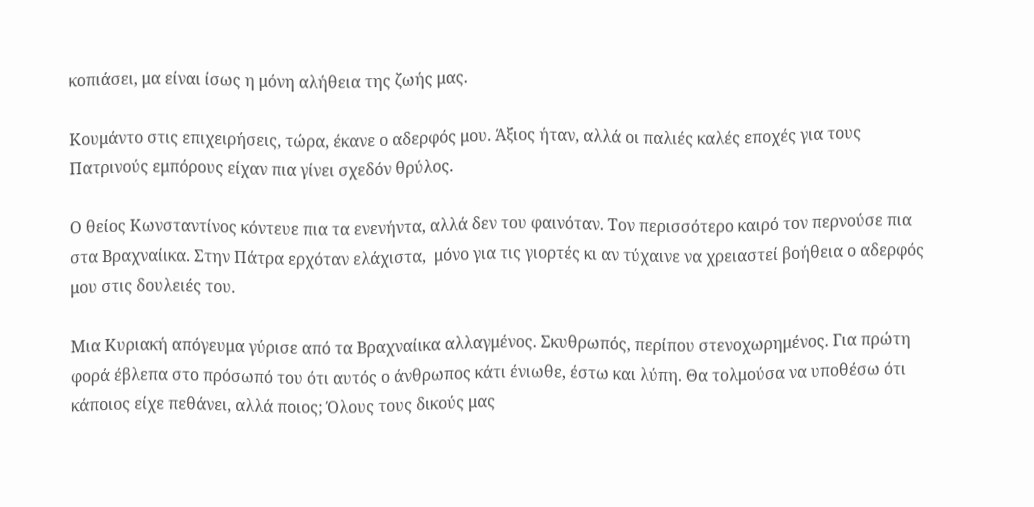κοπιάσει, μα είναι ίσως η μόνη αλήθεια της ζωής μας.

Κουμάντο στις επιχειρήσεις, τώρα, έκανε ο αδερφός μου. Άξιος ήταν, αλλά οι παλιές καλές εποχές για τους Πατρινούς εμπόρους είχαν πια γίνει σχεδόν θρύλος.

Ο θείος Κωνσταντίνος κόντευε πια τα ενενήντα, αλλά δεν του φαινόταν. Τον περισσότερο καιρό τον περνούσε πια στα Βραχναίικα. Στην Πάτρα ερχόταν ελάχιστα,  μόνο για τις γιορτές κι αν τύχαινε να χρειαστεί βοήθεια ο αδερφός μου στις δουλειές του.

Μια Κυριακή απόγευμα γύρισε από τα Βραχναίικα αλλαγμένος. Σκυθρωπός, περίπου στενοχωρημένος. Για πρώτη φορά έβλεπα στο πρόσωπό του ότι αυτός ο άνθρωπος κάτι ένιωθε, έστω και λύπη. Θα τολμούσα να υποθέσω ότι κάποιος είχε πεθάνει, αλλά ποιος; Όλους τους δικούς μας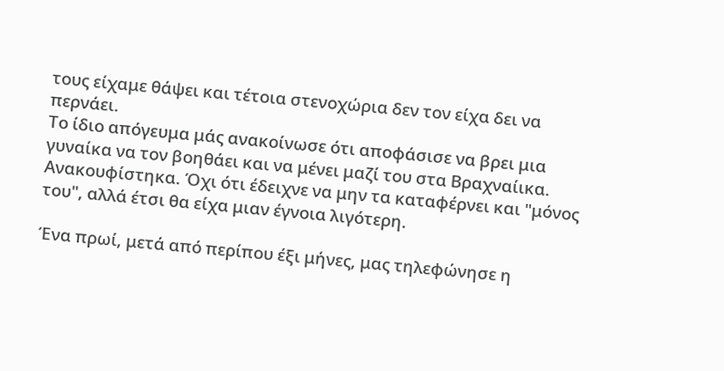τους είχαμε θάψει και τέτοια στενοχώρια δεν τον είχα δει να περνάει.
Το ίδιο απόγευμα μάς ανακοίνωσε ότι αποφάσισε να βρει μια γυναίκα να τον βοηθάει και να μένει μαζί του στα Βραχναίικα. Ανακουφίστηκα. Όχι ότι έδειχνε να μην τα καταφέρνει και "μόνος του", αλλά έτσι θα είχα μιαν έγνοια λιγότερη.

Ένα πρωί, μετά από περίπου έξι μήνες, μας τηλεφώνησε η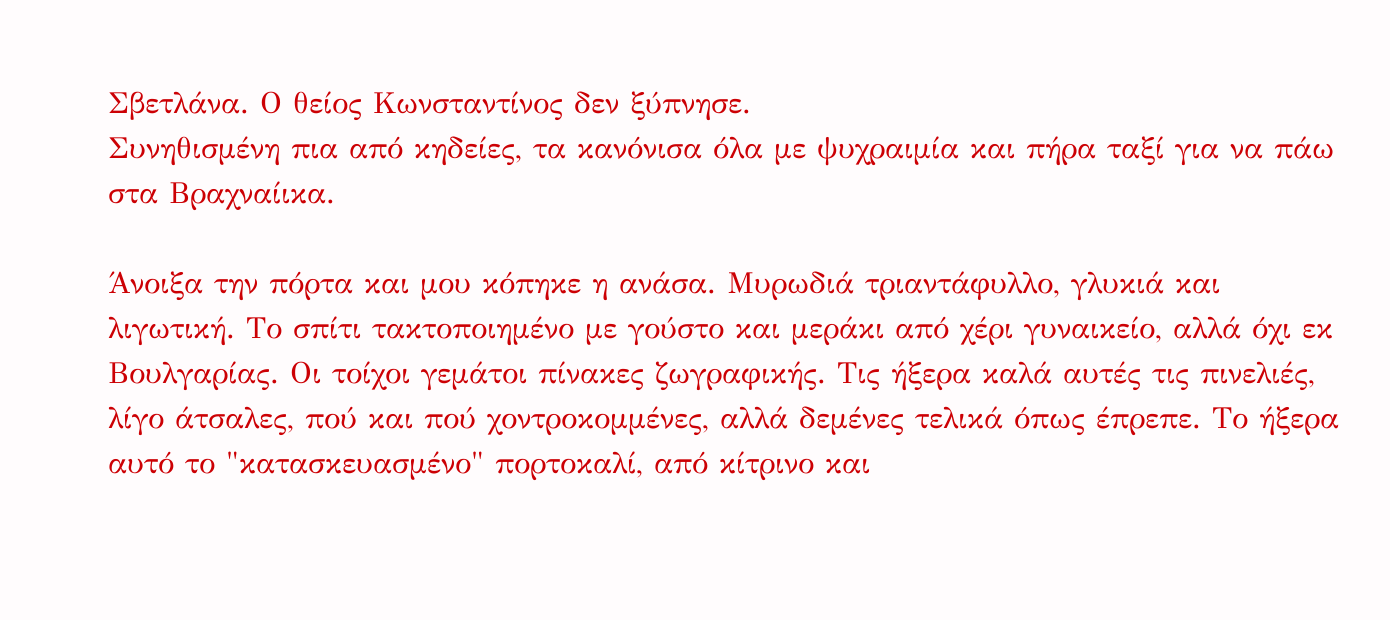Σβετλάνα. Ο θείος Κωνσταντίνος δεν ξύπνησε.
Συνηθισμένη πια από κηδείες, τα κανόνισα όλα με ψυχραιμία και πήρα ταξί για να πάω στα Βραχναίικα.

Άνοιξα την πόρτα και μου κόπηκε η ανάσα. Μυρωδιά τριαντάφυλλο, γλυκιά και λιγωτική. Το σπίτι τακτοποιημένο με γούστο και μεράκι από χέρι γυναικείο, αλλά όχι εκ Βουλγαρίας. Οι τοίχοι γεμάτοι πίνακες ζωγραφικής. Τις ήξερα καλά αυτές τις πινελιές, λίγο άτσαλες, πού και πού χοντροκομμένες, αλλά δεμένες τελικά όπως έπρεπε. Το ήξερα αυτό το "κατασκευασμένο" πορτοκαλί, από κίτρινο και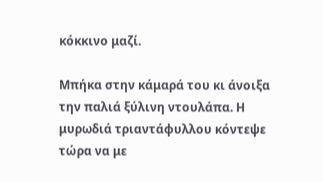κόκκινο μαζί.

Μπήκα στην κάμαρά του κι άνοιξα την παλιά ξύλινη ντουλάπα. Η μυρωδιά τριαντάφυλλου κόντεψε τώρα να με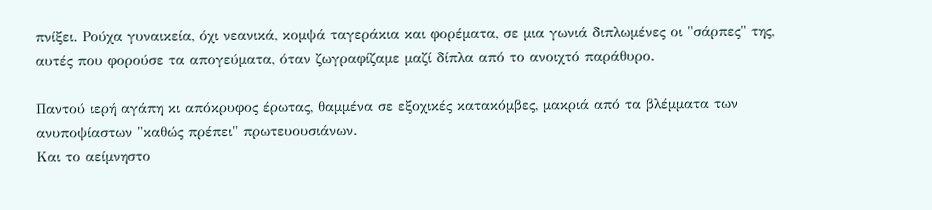πνίξει. Ρούχα γυναικεία, όχι νεανικά, κομψά ταγεράκια και φορέματα, σε μια γωνιά διπλωμένες οι "σάρπες" της, αυτές που φορούσε τα απογεύματα, όταν ζωγραφίζαμε μαζί δίπλα από το ανοιχτό παράθυρο.

Παντού ιερή αγάπη κι απόκρυφος έρωτας, θαμμένα σε εξοχικές κατακόμβες, μακριά από τα βλέμματα των ανυποψίαστων "καθώς πρέπει" πρωτευουσιάνων.
Και το αείμνηστο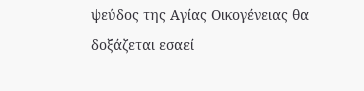ψεύδος της Αγίας Οικογένειας θα δοξάζεται εσαεί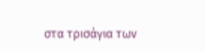στα τρισάγια των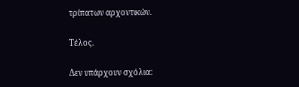τρίπατων αρχοντικών.

Τέλος.

Δεν υπάρχουν σχόλια: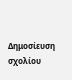Δημοσίευση σχολίου